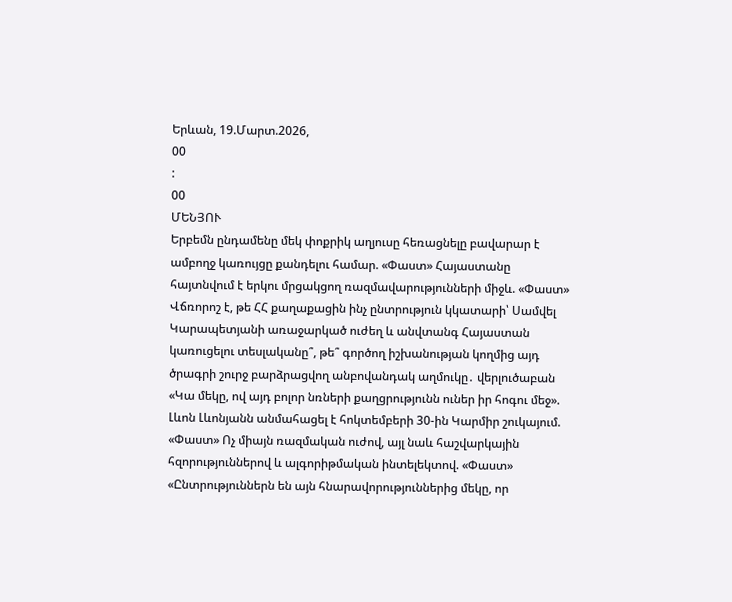Երևան, 19.Մարտ.2026,
00
:
00
ՄԵՆՅՈՒ
Երբեմն ընդամենը մեկ փոքրիկ աղյուսը հեռացնելը բավարար է ամբողջ կառույցը քանդելու համար. «Փաստ» Հայաստանը հայտնվում է երկու մրցակցող ռազմավարությունների միջև. «Փաստ» Վճռորոշ է, թե ՀՀ քաղաքացին ինչ ընտրություն կկատարի՝ Սամվել Կարապետյանի առաջարկած ուժեղ և անվտանգ Հայաստան կառուցելու տեսլականը՞, թե՞ գործող իշխանության կողմից այդ ծրագրի շուրջ բարձրացվող անբովանդակ աղմուկը․ վերլուծաբան «Կա մեկը, ով այդ բոլոր նռների քաղցրությունն ուներ իր հոգու մեջ». Լևոն Լևոնյանն անմահացել է հոկտեմբերի 30-ին Կարմիր շուկայում. «Փաստ» Ոչ միայն ռազմական ուժով, այլ նաև հաշվարկային հզորություններով և ալգորիթմական ինտելեկտով. «Փաստ» «Ընտրություններն են այն հնարավորություններից մեկը, որ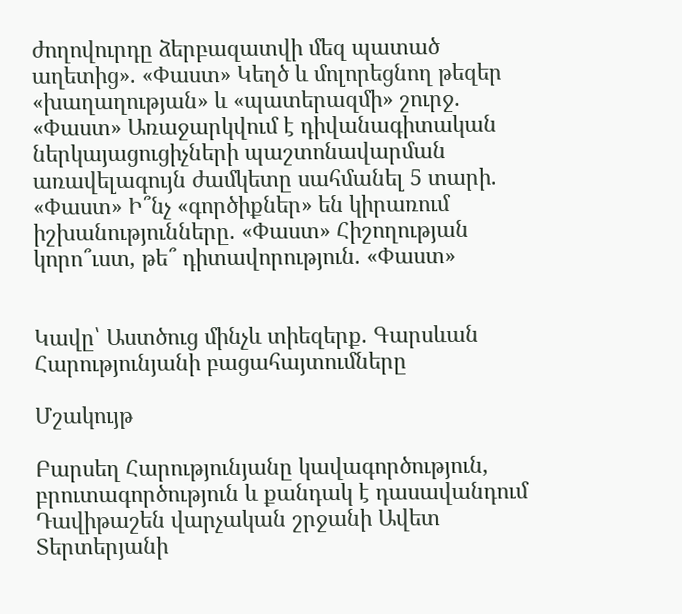ժողովուրդը ձերբազատվի մեզ պատած աղետից». «Փաստ» Կեղծ և մոլորեցնող թեզեր «խաղաղության» և «պատերազմի» շուրջ. «Փաստ» Առաջարկվում է դիվանագիտական ներկայացուցիչների պաշտոնավարման առավելագույն ժամկետը սահմանել 5 տարի. «Փաստ» Ի՞նչ «գործիքներ» են կիրառում իշխանությունները. «Փաստ» Հիշողության կորո՞ւստ, թե՞ դիտավորություն. «Փաստ»


Կավը՝ Աստծուց մինչև տիեզերք. Գարսևան Հարությունյանի բացահայտումները

Մշակույթ

Բարսեղ Հարությունյանը կավագործություն, բրուտագործություն և քանդակ է դասավանդում Դավիթաշեն վարչական շրջանի Ավետ Տերտերյանի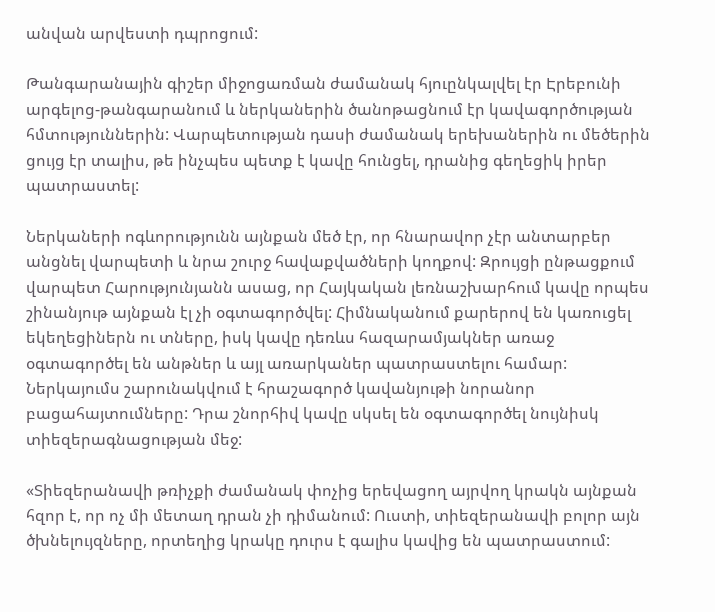անվան արվեստի դպրոցում:

Թանգարանային գիշեր միջոցառման ժամանակ հյուընկալվել էր Էրեբունի արգելոց-թանգարանում և ներկաներին ծանոթացնում էր կավագործության հմտություններին: Վարպետության դասի ժամանակ երեխաներին ու մեծերին ցույց էր տալիս, թե ինչպես պետք է կավը հունցել, դրանից գեղեցիկ իրեր պատրաստել:

Ներկաների ոգևորությունն այնքան մեծ էր, որ հնարավոր չէր անտարբեր անցնել վարպետի և նրա շուրջ հավաքվածների կողքով: Զրույցի ընթացքում վարպետ Հարությունյանն ասաց, որ Հայկական լեռնաշխարհում կավը որպես շինանյութ այնքան էլ չի օգտագործվել: Հիմնականում քարերով են կառուցել եկեղեցիներն ու տները, իսկ կավը դեռևս հազարամյակներ առաջ օգտագործել են անթներ և այլ առարկաներ պատրաստելու համար: Ներկայումս շարունակվում է հրաշագործ կավանյութի նորանոր բացահայտումները: Դրա շնորհիվ կավը սկսել են օգտագործել նույնիսկ տիեզերագնացության մեջ:

«Տիեզերանավի թռիչքի ժամանակ փոչից երեվացող այրվող կրակն այնքան հզոր է, որ ոչ մի մետաղ դրան չի դիմանում: Ուստի, տիեզերանավի բոլոր այն ծխնելույզները, որտեղից կրակը դուրս է գալիս կավից են պատրաստում: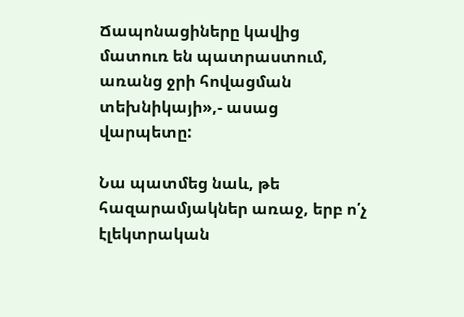Ճապոնացիները կավից մատուռ են պատրաստում, առանց ջրի հովացման տեխնիկայի»,- ասաց վարպետը:

Նա պատմեց նաև, թե հազարամյակներ առաջ, երբ ո՛չ էլեկտրական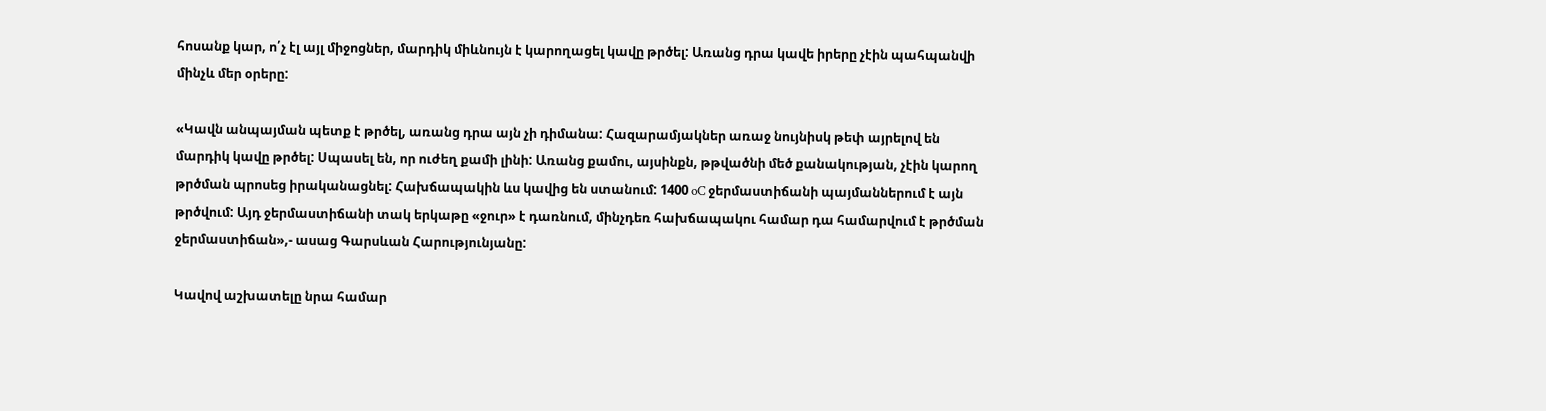հոսանք կար, ո՛չ էլ այլ միջոցներ, մարդիկ միևնույն է կարողացել կավը թրծել: Առանց դրա կավե իրերը չէին պահպանվի մինչև մեր օրերը:

«Կավն անպայման պետք է թրծել, առանց դրա այն չի դիմանա: Հազարամյակներ առաջ նույնիսկ թեփ այրելով են մարդիկ կավը թրծել: Սպասել են, որ ուժեղ քամի լինի: Առանց քամու, այսինքն, թթվածնի մեծ քանակության, չէին կարող թրծման պրոսեց իրականացնել: Հախճապակին ևս կավից են ստանում: 1400 oC ջերմաստիճանի պայմաններում է այն թրծվում: Այդ ջերմաստիճանի տակ երկաթը «ջուր» է դառնում, մինչդեռ հախճապակու համար դա համարվում է թրծման ջերմաստիճան»,- ասաց Գարսևան Հարությունյանը:

Կավով աշխատելը նրա համար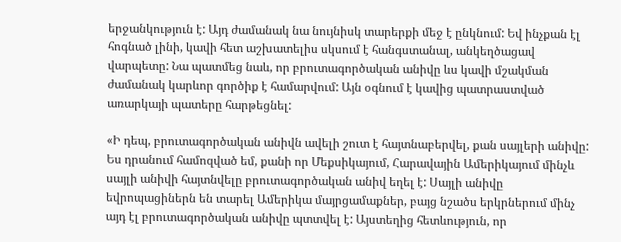երջանկություն է: Այդ ժամանակ նա նույնիսկ տարերքի մեջ է ընկնում: Եվ ինչքան էլ հոգնած լինի, կավի հետ աշխատելիս սկսում է հանգստանալ, անկեղծացավ վարպետը: Նա պատմեց նաև, որ բրուտագործական անիվը ևս կավի մշակման ժամանակ կարևոր գործիք է համարվում: Այն օգնում է կավից պատրաստված առարկայի պատերը հարթեցնել:

«Ի դեպ, բրուտագործական անիվն ավելի շուտ է հայտնաբերվել, քան սայլերի անիվը: Ես դրանում համոզված եմ, քանի որ Մեքսիկայում, Հարավային Ամերիկայում մինչև սայլի անիվի հայտնվելը բրուտագործական անիվ եղել է: Սայլի անիվը եվրոպացիներն են տարել Ամերիկա մայրցամաքներ, բայց նշածս երկրներում մինչ այդ էլ բրուտագործական անիվը պտտվել է: Այստեղից հետևություն, որ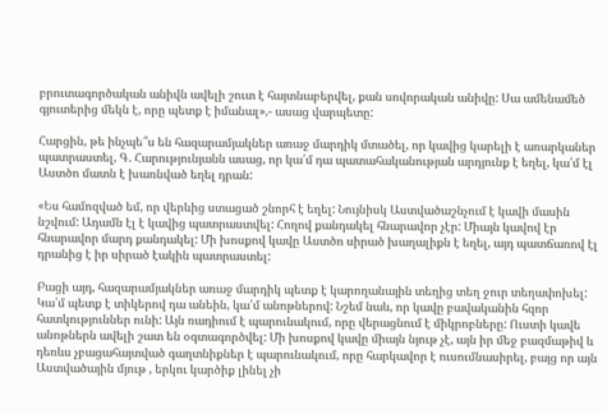բրուտագործական անիվն ավելի շուտ է հայտնաբերվել, քան սովորական անիվը: Սա ամենամեծ գյուտերից մեկն է, որը պետք է իմանալ»,- ասաց վարպետը:

Հարցին, թե ինչպե՞ս են հազարամյակներ առաջ մարդիկ մտածել, որ կավից կարելի է առարկաներ պատրաստել, Գ. Հարությունյանն ասաց, որ կա՛մ դա պատահականության արդյունք է եղել, կա՛մ էլ Աստծո մատն է խառնված եղել դրան:

«Ես համոզված եմ, որ վերևից ստացած շնորհ է եղել: Նույնիսկ Աստվածաշնչում է կավի մասին նշվում: Ադամն էլ է կավից պատրաստվել: Հողով քանդակել հնարավոր չէր: Միայն կավով էր հնարավոր մարդ քանդակել: Մի խոսքով կավը Աստծո սիրած խաղալիքն է եղել, այդ պատճառով էլ դրանից է իր սիրած էակին պատրաստել:

Բացի այդ, հազարամյակներ առաջ մարդիկ պետք է կարողանային տեղից տեղ ջուր տեղափոխել: Կա՛մ պետք է տիկերով դա անեին, կա՛մ անոթներով: Նշեմ նաև, որ կավը բավականին հզոր հատկություններ ունի: Այն ռադիում է պարունակում, որը վերացնում է միկրոբները: Ուստի կավե անոթներն ավելի շատ են օգտագործվել: Մի խոսքով կավը միայն նյութ չէ, այն իր մեջ բազմաթիվ և դեռևս չբացահայտված գաղտնիքներ է պարունակում, որը հարկավոր է ուսումնասիրել, բայց որ այն Աստվածային մյութ , երկու կարծիք լինել չի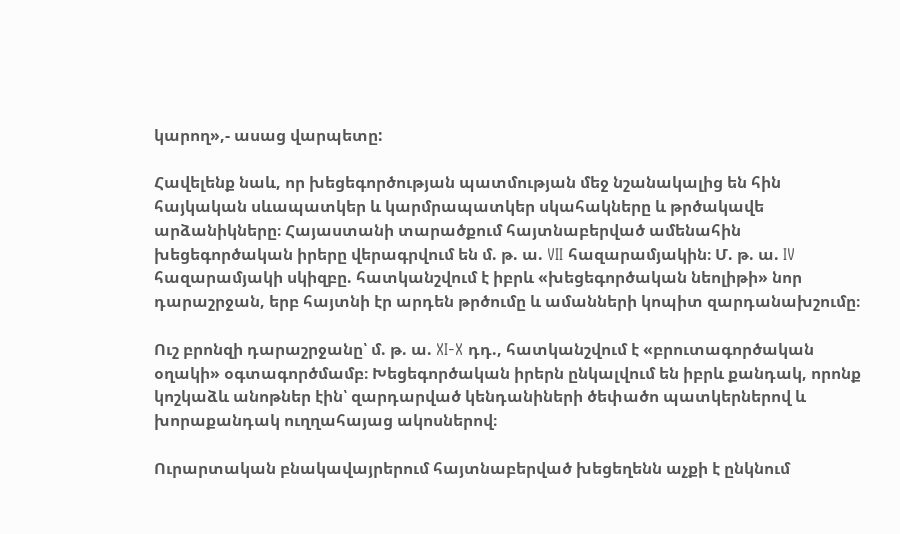կարող»,- ասաց վարպետը:

Հավելենք նաև, որ խեցեգործության պատմության մեջ նշանակալից են հին հայկական սևապատկեր և կարմրապատկեր սկահակները և թրծակավե արձանիկները։ Հայաստանի տարածքում հայտնաբերված ամենահին խեցեգործական իրերը վերագրվում են մ. թ. ա. VII հազարամյակին։ Մ. թ. ա. IV հազարամյակի սկիզբը. հատկանշվում է իբրև «խեցեգործական նեոլիթի» նոր դարաշրջան, երբ հայտնի էր արդեն թրծումը և ամանների կոպիտ զարդանախշումը։

Ուշ բրոնզի դարաշրջանը՝ մ. թ. ա. XI-X դդ., հատկանշվում է «բրուտագործական օղակի» օգտագործմամբ։ Խեցեգործական իրերն ընկալվում են իբրև քանդակ, որոնք կոշկաձև անոթներ էին՝ զարդարված կենդանիների ծեփածո պատկերներով և խորաքանդակ ուղղահայաց ակոսներով։

Ուրարտական բնակավայրերում հայտնաբերված խեցեղենն աչքի է ընկնում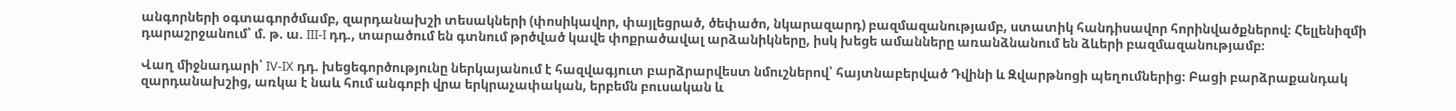անգորների օգտագործմամբ, զարդանախշի տեսակների (փոսիկավոր, փայլեցրած, ծեփածո, նկարազարդ) բազմազանությամբ, ստատիկ հանդիսավոր հորինվածքներով։ Հելլենիզմի դարաշրջանում՝ մ. թ. ա. III-I դդ., տարածում են գտնում թրծված կավե փոքրածավալ արձանիկները, իսկ խեցե ամանները առանձնանում են ձևերի բազմազանությամբ։

Վաղ միջնադարի՝ IV-IX դդ. խեցեգործությունը ներկայանում է հազվագյուտ բարձրարվեստ նմուշներով՝ հայտնաբերված Դվինի և Զվարթնոցի պեղումներից։ Բացի բարձրաքանդակ զարդանախշից, առկա է նաև հում անգոբի վրա երկրաչափական, երբեմն բուսական և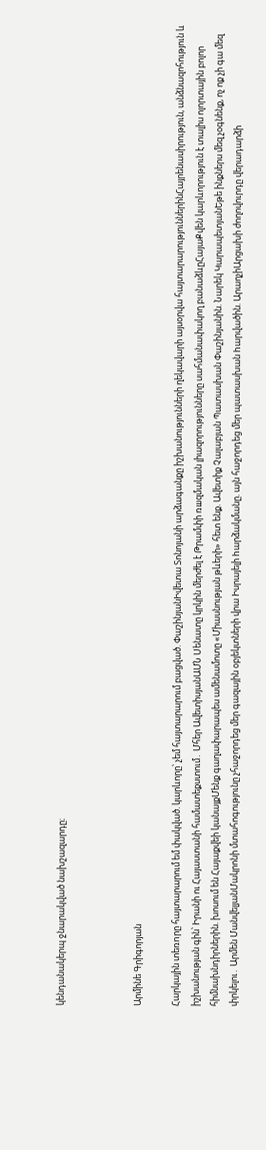կենդանակերպ ջնարակված նախշազարդը։



Արմինե Գրիգորյան

Հարկային տեռnրը հայտարարում եմ փակված. կարևորը՝ չեմ հայտարարում բացված. ՓաշինյանԻվետա Տոնոյանի արձագանքը իշխանությունների ղեկավարի այսօրվա հայտարարություններինՀայրենասիրություն, անձնազոհություն և իշխանության գին՝ Իրանի ու Հայաստանի համատեքստում․ Մհեր ԱվետիսյանԱՄՆ Սենատը կրկին մերժել է Թրամփի ռшզմական լիազորությունները սահմանափակող բանաձևըՀայաՔվեն կարևորություն է տալիս ոլորտային բոլոր հիմնախնդիրներին. խոսում են Հայաքվեի կանայքՄենք գաղափարապես ամենամոտը «Միասնության թևերի» հետ ենք. Ավետիք Չալաբյան Պատասխան Փաշինյանին. Նարեկ ԿարապետյանԵթե ինքներս մեզ չօգնենք, ոչ ոք չի գա մեզ փրկելու․ Արմեն ՄանվելյանՄակրոնի մտահոգությունը չհաջորդեց մեր գազային օբյեկտների վրա Իսրայելի hարձակմանը. այն հաջորդեց մեր պատասխան hարվածին. ԱրաղչիԱրցախի ժողովուրդը վերադարձի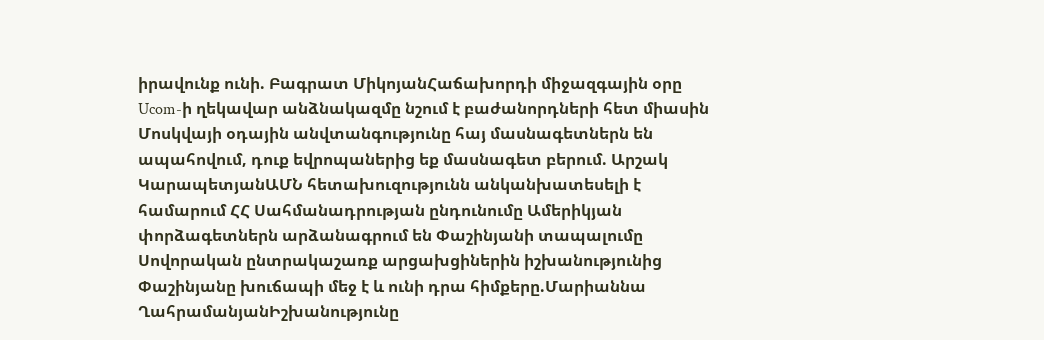իրավունք ունի. Բագրատ ՄիկոյանՀաճախորդի միջազգային օրը Ucom-ի ղեկավար անձնակազմը նշում է բաժանորդների հետ միասին Մոսկվայի օդային անվտանգությունը հայ մասնագետներն են ապահովում, դուք եվրոպաներից եք մասնագետ բերում. Արշակ ԿարապետյանԱՄՆ հետախուզությունն անկանխատեսելի է համարում ՀՀ Սահմանադրության ընդունումը Ամերիկյան փորձագետներն արձանագրում են Փաշինյանի տապալումը Սովորական ընտրակաշառք արցախցիներին իշխանությունից Փաշինյանը խուճապի մեջ է և ունի դրա հիմքերը.Մարիաննա ՂահրամանյանԻշխանությունը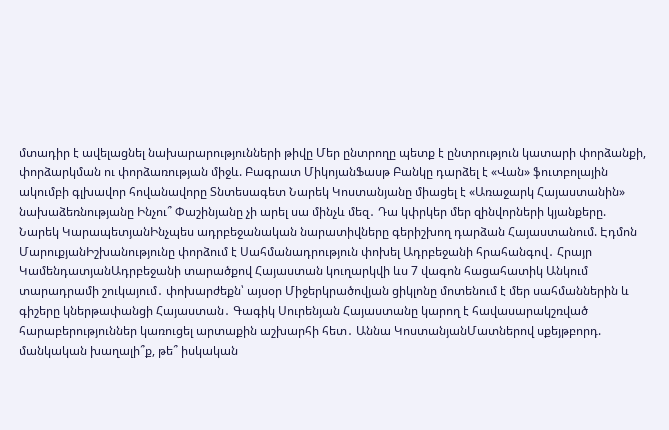մտադիր է ավելացնել նախարարությունների թիվը Մեր ընտրողը պետք է ընտրություն կատարի փորձանքի, փորձարկման ու փորձառության միջև. Բագրատ ՄիկոյանՖասթ Բանկը դարձել է «Վան» ֆուտբոլային ակումբի գլխավոր հովանավորը Տնտեսագետ Նարեկ Կոստանյանը միացել է «Առաջարկ Հայաստանին» նախաձեռնությանը Ինչու՞ Փաշինյանը չի արել սա մինչև մեզ․ Դա կփրկեր մեր զինվորների կյանքերը. Նարեկ ԿարապետյանԻնչպես ադրբեջանական նարատիվները գերիշխող դարձան Հայաստանում. Էդմոն ՄարուքյանԻշխանությունը փորձում է Սահմանադրություն փոխել Ադրբեջանի հրահանգով․ Հրայր ԿամենդատյանԱդրբեջանի տարածքով Հայաստան կուղարկվի ևս 7 վագոն հացահատիկ Անկում տարադրամի շուկայում․ փոխարժեքն՝ այսօր Միջերկրածովյան ցիկլոնը մոտենում է մեր սահմաններին և գիշերը կներթափանցի Հայաստան․ Գագիկ Սուրենյան Հայաստանը կարող է հավասարակշռված հարաբերություններ կառուցել արտաքին աշխարհի հետ․ Աննա ԿոստանյանՄատներով սքեյթբորդ. մանկական խաղալի՞ք, թե՞ իսկական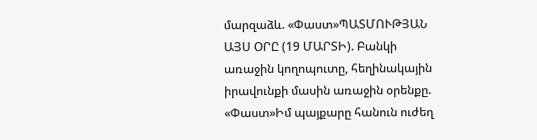մարզաձև. «Փաստ»ՊԱՏՄՈՒԹՅԱՆ ԱՅՍ ՕՐԸ (19 ՄԱՐՏԻ). Բանկի առաջին կողոպուտը, հեղինակային իրավունքի մասին առաջին օրենքը. «Փաստ»Իմ պայքարը հանուն ուժեղ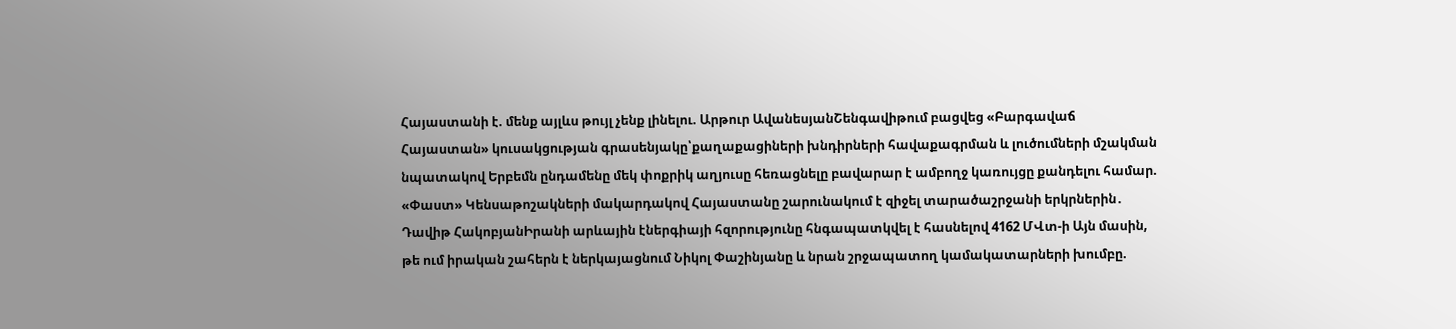Հայաստանի է. մենք այլևս թույլ չենք լինելու. Արթուր ԱվանեսյանՇենգավիթում բացվեց «Բարգավաճ Հայաստան» կուսակցության գրասենյակը՝քաղաքացիների խնդիրների հավաքագրման և լուծումների մշակման նպատակով Երբեմն ընդամենը մեկ փոքրիկ աղյուսը հեռացնելը բավարար է ամբողջ կառույցը քանդելու համար. «Փաստ» Կենսաթոշակների մակարդակով Հայաստանը շարունակում է զիջել տարածաշրջանի երկրներին․ Դավիթ ՀակոբյանԻրանի արևային էներգիայի հզորությունը հնգապատկվել է հասնելով 4162 ՄՎտ-ի Այն մասին, թե ում իրական շահերն է ներկայացնում Նիկոլ Փաշինյանը և նրան շրջապատող կամակատարների խումբը.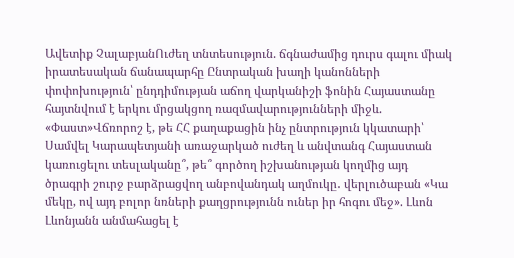Ավետիք ՉալաբյանՈւժեղ տնտեսություն. ճգնաժամից դուրս գալու միակ իրատեսական ճանապարհը Ընտրական խաղի կանոնների փոփոխություն՝ ընդդիմության աճող վարկանիշի ֆոնին Հայաստանը հայտնվում է երկու մրցակցող ռազմավարությունների միջև. «Փաստ»Վճռորոշ է, թե ՀՀ քաղաքացին ինչ ընտրություն կկատարի՝ Սամվել Կարապետյանի առաջարկած ուժեղ և անվտանգ Հայաստան կառուցելու տեսլականը՞, թե՞ գործող իշխանության կողմից այդ ծրագրի շուրջ բարձրացվող անբովանդակ աղմուկը․ վերլուծաբան «Կա մեկը, ով այդ բոլոր նռների քաղցրությունն ուներ իր հոգու մեջ». Լևոն Լևոնյանն անմահացել է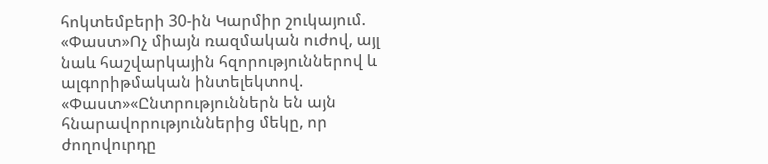հոկտեմբերի 30-ին Կարմիր շուկայում. «Փաստ»Ոչ միայն ռազմական ուժով, այլ նաև հաշվարկային հզորություններով և ալգորիթմական ինտելեկտով. «Փաստ»«Ընտրություններն են այն հնարավորություններից մեկը, որ ժողովուրդը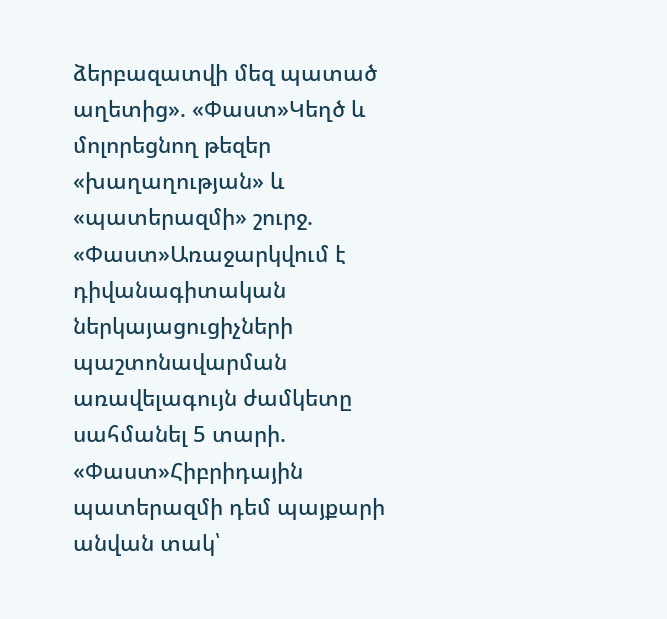ձերբազատվի մեզ պատած աղետից». «Փաստ»Կեղծ և մոլորեցնող թեզեր «խաղաղության» և «պատերազմի» շուրջ. «Փաստ»Առաջարկվում է դիվանագիտական ներկայացուցիչների պաշտոնավարման առավելագույն ժամկետը սահմանել 5 տարի. «Փաստ»Հիբրիդային պատերազմի դեմ պայքարի անվան տակ՝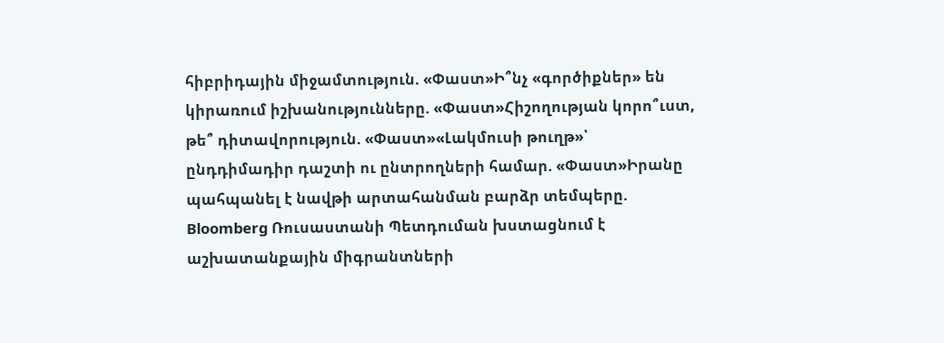հիբրիդային միջամտություն. «Փաստ»Ի՞նչ «գործիքներ» են կիրառում իշխանությունները. «Փաստ»Հիշողության կորո՞ւստ, թե՞ դիտավորություն. «Փաստ»«Լակմուսի թուղթ»՝ ընդդիմադիր դաշտի ու ընտրողների համար. «Փաստ»Իրանը պահպանել է նավթի արտահանման բարձր տեմպերը. Bloomberg Ռուսաստանի Պետդուման խստացնում է աշխատանքային միգրանտների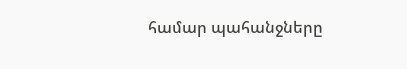համար պահանջները